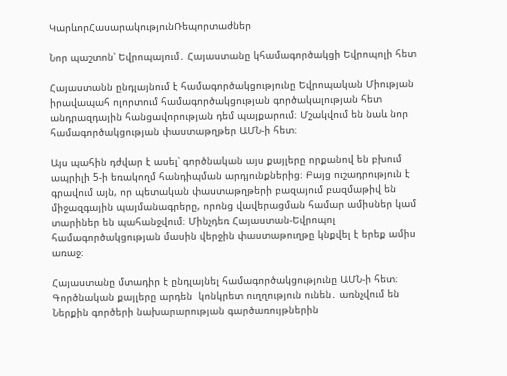ԿարևորՀասարակությունՌեպորտաժներ

Նոր պաշտոն՝ Եվրոպայում․ Հայաստանը կհամագործակցի Եվրոպոլի հետ

Հայաստանն ընդլայնում է համագործակցությունը Եվրոպական Միության իրավապահ ոլորտում համագործակցության գործակալության հետ անդրազդային հանցավորության դեմ պայքարում։ Մշակվում են նաև նոր համագործակցության փաստաթղթեր ԱՄՆ-ի հետ։

Այս պահին դժվար է ասել՝ գործնական այս քայլերը որքանով են բխում ապրիլի 5-ի եռակողմ հանդիպման արդյունքներից։ Բայց ուշադրություն է գրավում այն, որ պետական փաստաթղթերի բազայում բազմաթիվ են միջազգային պայմանագրերը, որոնց վավերացման համար ամիսներ կամ տարիներ են պահանջվում։ Մինչդեռ Հայաստան-Եվրոպոլ համագործակցության մասին վերջին փաստաթուղթը կնքվել է երեք ամիս առաջ։

Հայաստանը մտադիր է ընդլայնել համագործակցությունը ԱՄՆ-ի հետ։ Գործնական քայլերը արդեն  կոնկրետ ուղղություն ունեն․ առնչվում են Ներքին գործերի նախարարության գարծառույթներին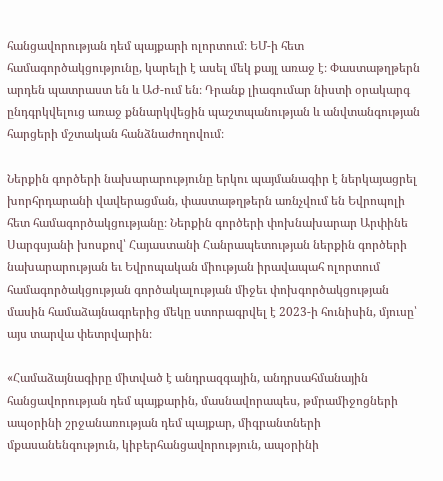հանցավորության դեմ պայքարի ոլորտում։ ԵՄ-ի հետ համագործակցությունը, կարելի է ասել մեկ քայլ առաջ է։ Փաստաթղթերն արդեն պատրաստ են և ԱԺ-ում են։ Դրանք լիագումար նիստի օրակարգ ընդգրկվելուց առաջ քննարկվեցին պաշտպանության և անվտանգության հարցերի մշտական հանձնաժողովում։

Ներքին գործերի նախարարությունը երկու պայմանագիր է ներկայացրել խորհրդարանի վավերացման, փաստաթղթերն առնչվում են Եվրոպոլի հետ համագործակցությանը։ Ներքին գործերի փոխնախարար Արփինե Սարգսյանի խոսքով՝ Հայաստանի Հանրապետության ներքին գործերի նախարարության եւ Եվրոպական միության իրավապահ ոլորտում համագործակցության գործակալության միջեւ փոխգործակցության մասին համաձայնագրերից մեկը ստորագրվել է 2023-ի հունիսին, մյուսը՝ այս տարվա փետրվարին։

«Համաձայնագիրը միտված է անդրազգային, անդրսահմանային հանցավորության դեմ պայքարին, մասնավորապես, թմրամիջոցների ապօրինի շրջանառության դեմ պայքար, միգրանտների մքասանենգություն, կիբերհանցավորություն, ապօրինի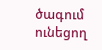ծագում ունեցող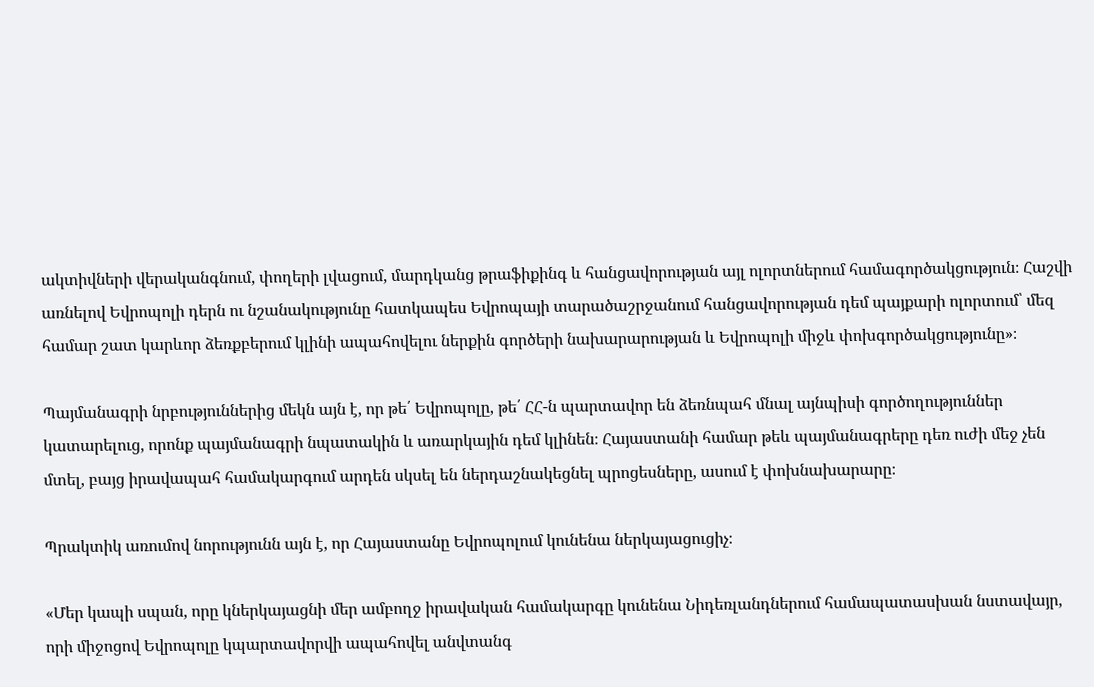ակտիվների վերականգնում, փողերի լվացում, մարդկանց թրաֆիքինգ և հանցավորության այլ ոլորտներում համագործակցություն։ Հաշվի առնելով Եվրոպոլի դերն ու նշանակությունը հատկապես Եվրոպայի տարածաշրջանում հանցավորության դեմ պայքարի ոլորտում՝ մեզ համար շատ կարևոր ձեռքբերում կլինի ապահովելու ներքին գործերի նախարարության և Եվրոպոլի միջև փոխգործակցությունը»։

Պայմանագրի նրբություններից մեկն այն է, որ թե՛ Եվրոպոլը, թե՛ ՀՀ-ն պարտավոր են ձեռնպահ մնալ այնպիսի գործողություններ կատարելուց, որոնք պայմանագրի նպատակին և առարկային դեմ կլինեն։ Հայաստանի համար թեև պայմանագրերը դեռ ուժի մեջ չեն մտել, բայց իրավապահ համակարգում արդեն սկսել են ներդաշնակեցնել պրոցեսները, ասում է փոխնախարարը։

Պրակտիկ առումով նորությունն այն է, որ Հայաստանը Եվրոպոլում կունենա ներկայացուցիչ։

«Մեր կապի սպան, որը կներկայացնի մեր ամբողջ իրավական համակարգը կունենա Նիդեռլանդներում համապատասխան նստավայր, որի միջոցով Եվրոպոլը կպարտավորվի ապահովել անվտանգ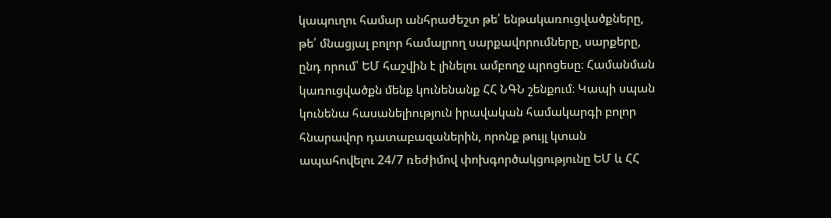կապուղու համար անհրաժեշտ թե՛ ենթակառուցվածքները, թե՛ մնացյալ բոլոր համալրող սարքավորումները, սարքերը, ընդ որում՝ ԵՄ հաշվին է լինելու ամբողջ պրոցեսը։ Համանման կառուցվածքն մենք կունենանք ՀՀ ՆԳՆ շենքում։ Կապի սպան կունենա հասանելիություն իրավական համակարգի բոլոր հնարավոր դատաբազաներին, որոնք թույլ կտան ապահովելու 24/7 ռեժիմով փոխգործակցությունը ԵՄ և ՀՀ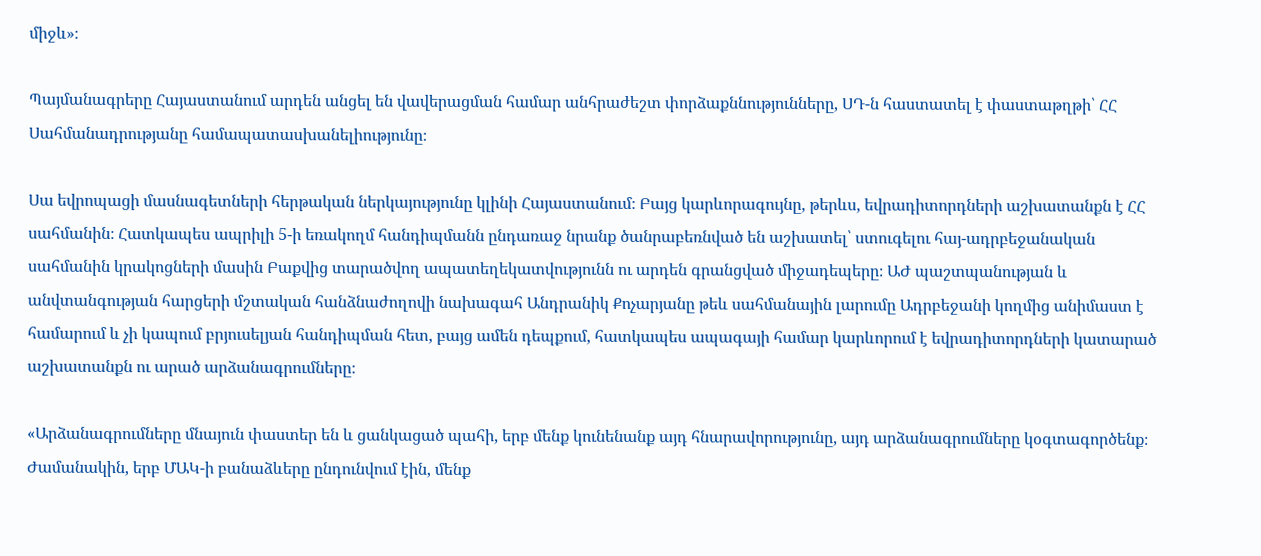միջև»։

Պայմանագրերը Հայաստանում արդեն անցել են վավերացման համար անհրաժեշտ փորձաքննությունները, ՍԴ-ն հաստատել է փաստաթղթի՝ ՀՀ Սահմանադրությանը համապատասխանելիությունը։

Սա եվրոպացի մասնագետների հերթական ներկայությունը կլինի Հայաստանում։ Բայց կարևորագույնը, թերևս, եվրադիտորդների աշխատանքն է ՀՀ սահմանին։ Հատկապես ապրիլի 5-ի եռակողմ հանդիպմանն ընդառաջ նրանք ծանրաբեռնված են աշխատել՝ ստուգելու հայ-ադրբեջանական սահմանին կրակոցների մասին Բաքվից տարածվող ապատեղեկատվությունն ու արդեն գրանցված միջադեպերը։ ԱԺ պաշտպանության և անվտանգության հարցերի մշտական հանձնաժողովի նախագահ Անդրանիկ Քոչարյանը թեև սահմանային լարումը Ադրբեջանի կողմից անիմաստ է համարում և չի կապում բրյուսելյան հանդիպման հետ, բայց ամեն դեպքում, հատկապես ապագայի համար կարևորում է եվրադիտորդների կատարած աշխատանքն ու արած արձանագրումները։

«Արձանագրումները մնայուն փաստեր են և ցանկացած պահի, երբ մենք կունենանք այդ հնարավորությունը, այդ արձանագրումները կօգտագործենք։ Ժամանակին, երբ ՄԱԿ-ի բանաձևերը ընդունվում էին, մենք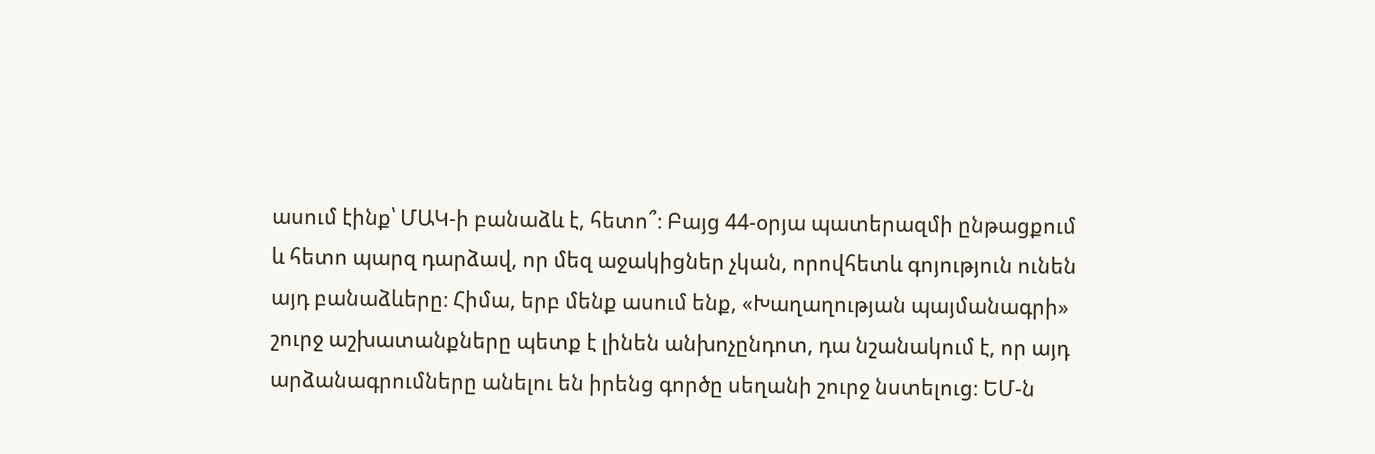ասում էինք՝ ՄԱԿ-ի բանաձև է, հետո՞։ Բայց 44-օրյա պատերազմի ընթացքում և հետո պարզ դարձավ, որ մեզ աջակիցներ չկան, որովհետև գոյություն ունեն այդ բանաձևերը։ Հիմա, երբ մենք ասում ենք, «Խաղաղության պայմանագրի» շուրջ աշխատանքները պետք է լինեն անխոչընդոտ, դա նշանակում է, որ այդ արձանագրումները անելու են իրենց գործը սեղանի շուրջ նստելուց։ ԵՄ-ն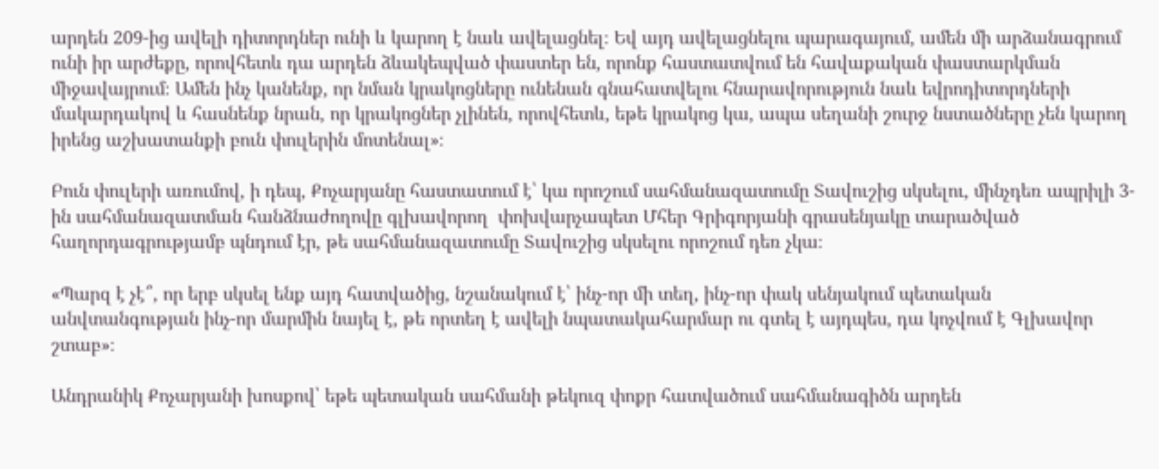արդեն 209-ից ավելի դիտորդներ ունի և կարող է նաև ավելացնել։ Եվ այդ ավելացնելու պարագայում, ամեն մի արձանագրում ունի իր արժեքը, որովհետև դա արդեն ձևակեպված փաստեր են, որոնք հաստատվում են հավաքական փաստարկման միջավայրում։ Ամեն ինչ կանենք, որ նման կրակոցները ունենան գնահատվելու հնարավորություն նաև եվրոդիտորդների մակարդակով և հասնենք նրան, որ կրակոցներ չլինեն, որովհետև, եթե կրակոց կա, ապա սեղանի շուրջ նստածները չեն կարող իրենց աշխատանքի բուն փուլերին մոտենալ»։

Բուն փուլերի առումով, ի դեպ, Քոչարյանը հաստատում է՝ կա որոշում սահմանազատումը Տավուշից սկսելու, մինչդեռ ապրիլի 3-ին սահմանազատման հանձնաժողովը գլխավորող  փոխվարչապետ Մհեր Գրիգորյանի գրասենյակը տարածված հաղորդագրությամբ պնդում էր, թե սահմանազատումը Տավուշից սկսելու որոշում դեռ չկա։

«Պարզ է չէ՞, որ երբ սկսել ենք այդ հատվածից, նշանակում է՝ ինչ-որ մի տեղ, ինչ-որ փակ սենյակում պետական անվտանգության ինչ-որ մարմին նայել է, թե որտեղ է ավելի նպատակահարմար ու գտել է այդպես, դա կոչվում է Գլխավոր շտաբ»։

Անդրանիկ Քոչարյանի խոսքով՝ եթե պետական սահմանի թեկուզ փոքր հատվածում սահմանագիծն արդեն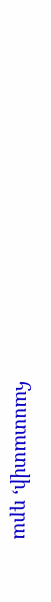հաստատվի, դրա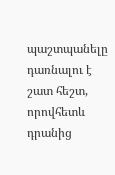պաշտպանելը դառնալու է շատ հեշտ, որովհետև դրանից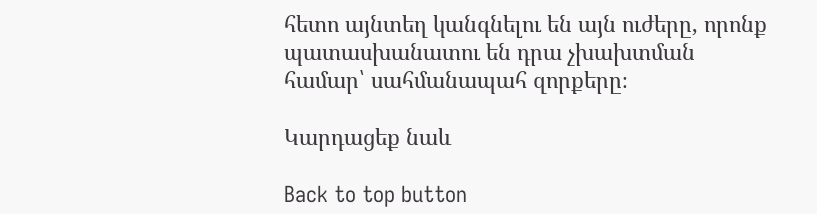հետո այնտեղ կանգնելու են այն ուժերը, որոնք պատասխանատու են դրա չխախտման համար՝ սահմանապահ զորքերը։

Կարդացեք նաև

Back to top button